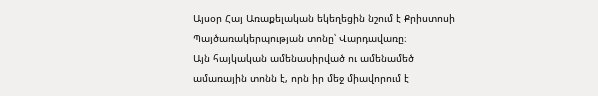Այսօր Հայ Առաքելական եկեղեցին նշում է Քրիստոսի Պայծառակերպության տոնը՝ Վարդավառը։
Այն հայկական ամենասիրված ու ամենամեծ ամառային տոնն է, որն իր մեջ միավորում է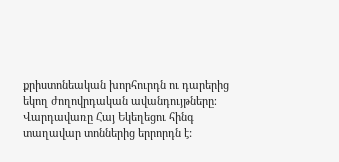քրիստոնեական խորհուրդն ու դարերից եկող ժողովրդական ավանդույթները։
Վարդավառը Հայ Եկեղեցու հինգ տաղավար տոններից երրորդն է: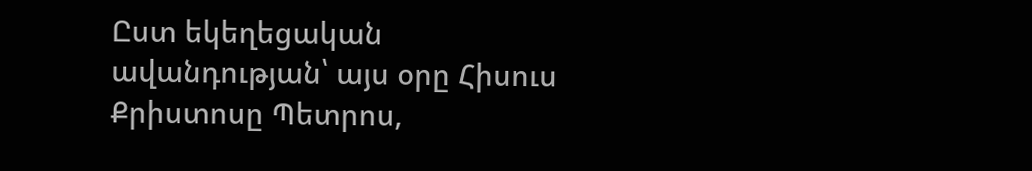Ըստ եկեղեցական ավանդության՝ այս օրը Հիսուս Քրիստոսը Պետրոս,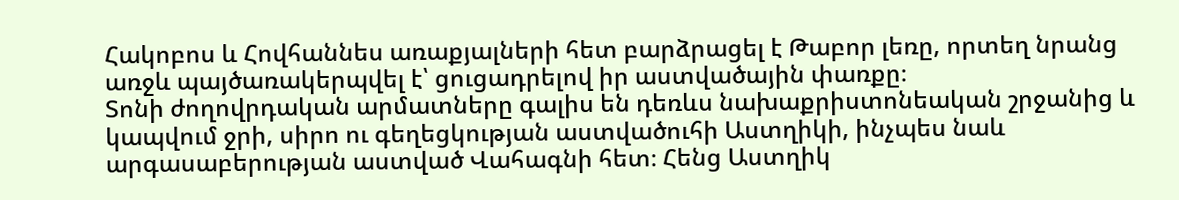Հակոբոս և Հովհաննես առաքյալների հետ բարձրացել է Թաբոր լեռը, որտեղ նրանց առջև պայծառակերպվել է՝ ցուցադրելով իր աստվածային փառքը։
Տոնի ժողովրդական արմատները գալիս են դեռևս նախաքրիստոնեական շրջանից և կապվում ջրի, սիրո ու գեղեցկության աստվածուհի Աստղիկի, ինչպես նաև արգասաբերության աստված Վահագնի հետ։ Հենց Աստղիկ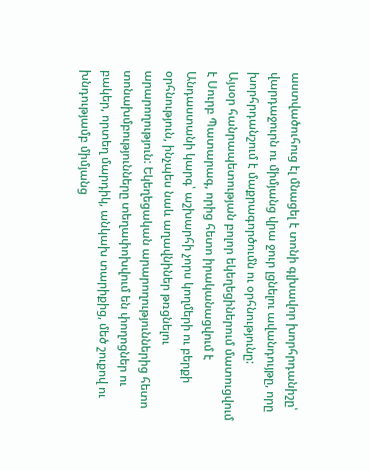աստվածուհուց էլ մնացել է տոնի գլխավոր խորհրդանիշը՝ վարդաջուրն ու միմյանց վրա ջուր լցնելու ավանդույթը, որը խորհրդանշում է մաքրագործումն ու օրհնությունը:
Այսօր հանրապետության բոլոր եկեղեցիներում մատուցվում է Սուրբ Պատարագ, որից հետո իրականացվում է Անդաստանի կարգ՝ աշխարհի չորս կողմերի ու բերքի օրհնություն, ինչպես նաև աղավնիներ թռցնելու արարողություն: Եկեղեցական արարողություններից հետո տոնախմբությունները տեղափոխվում են փողոցներ ու բակեր, որտեղ մարդիկ, անկախ տարիքից, մեծ շուքով ու խնդությամբ միմյանց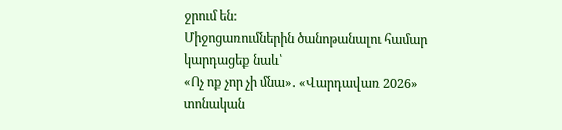ջրում են:
Միջոցառումներին ծանոթանալու համար կարդացեք նաև՝
«Ոչ ոք չոր չի մնա»․ «Վարդավառ 2026» տոնական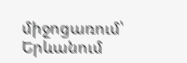միջոցառում՝ Երևանում